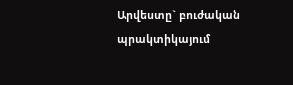Արվեստը` բուժական պրակտիկայում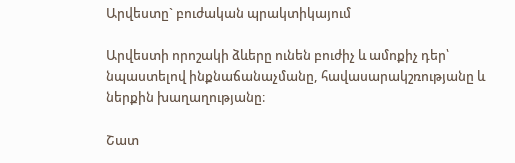Արվեստը` բուժական պրակտիկայում

Արվեստի որոշակի ձևերը ունեն բուժիչ և ամոքիչ դեր՝ նպաստելով ինքնաճանաչմանը, հավասարակշռությանը և ներքին խաղաղությանը։

Շատ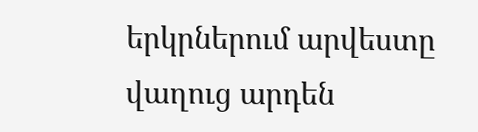երկրներում արվեստը վաղուց արդեն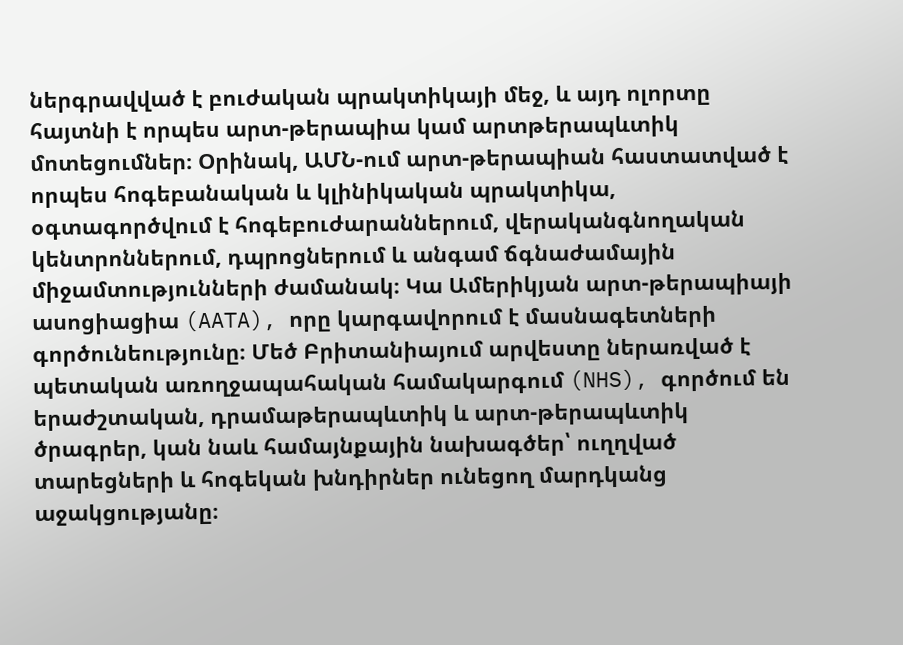ներգրավված է բուժական պրակտիկայի մեջ, և այդ ոլորտը հայտնի է որպես արտ-թերապիա կամ արտթերապևտիկ մոտեցումներ։ Օրինակ, ԱՄՆ-ում արտ-թերապիան հաստատված է որպես հոգեբանական և կլինիկական պրակտիկա, օգտագործվում է հոգեբուժարաններում, վերականգնողական կենտրոններում, դպրոցներում և անգամ ճգնաժամային միջամտությունների ժամանակ։ Կա Ամերիկյան արտ-թերապիայի ասոցիացիա (AATA), որը կարգավորում է մասնագետների գործունեությունը։ Մեծ Բրիտանիայում արվեստը ներառված է պետական առողջապահական համակարգում (NHS), գործում են երաժշտական, դրամաթերապևտիկ և արտ-թերապևտիկ ծրագրեր, կան նաև համայնքային նախագծեր՝ ուղղված տարեցների և հոգեկան խնդիրներ ունեցող մարդկանց աջակցությանը։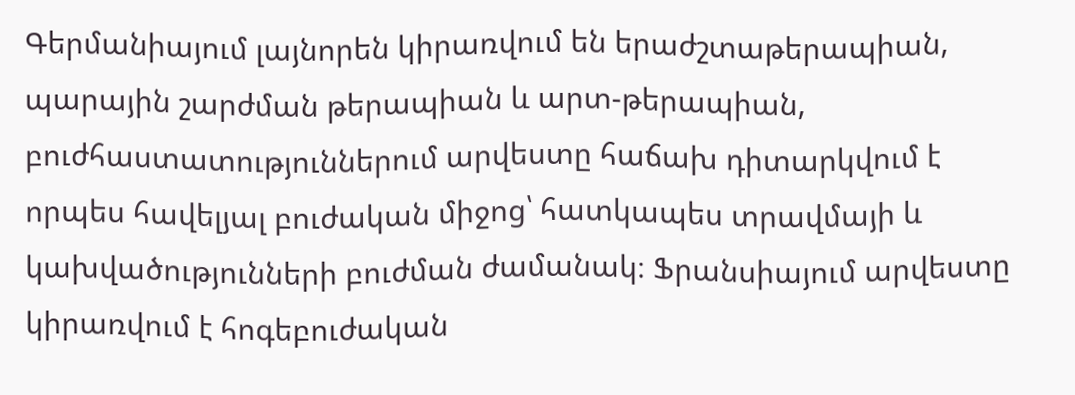Գերմանիայում լայնորեն կիրառվում են երաժշտաթերապիան, պարային շարժման թերապիան և արտ-թերապիան, բուժհաստատություններում արվեստը հաճախ դիտարկվում է որպես հավելյալ բուժական միջոց՝ հատկապես տրավմայի և կախվածությունների բուժման ժամանակ։ Ֆրանսիայում արվեստը կիրառվում է հոգեբուժական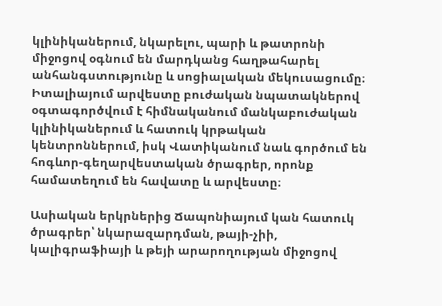կլինիկաներում, նկարելու, պարի և թատրոնի միջոցով օգնում են մարդկանց հաղթահարել անհանգստությունը և սոցիալական մեկուսացումը։ Իտալիայում արվեստը բուժական նպատակներով օգտագործվում է հիմնականում մանկաբուժական կլինիկաներում և հատուկ կրթական կենտրոններում, իսկ Վատիկանում նաև գործում են հոգևոր-գեղարվեստական ծրագրեր, որոնք համատեղում են հավատը և արվեստը։

Ասիական երկրներից Ճապոնիայում կան հատուկ ծրագրեր՝ նկարազարդման, թայի-չիի, կալիգրաֆիայի և թեյի արարողության միջոցով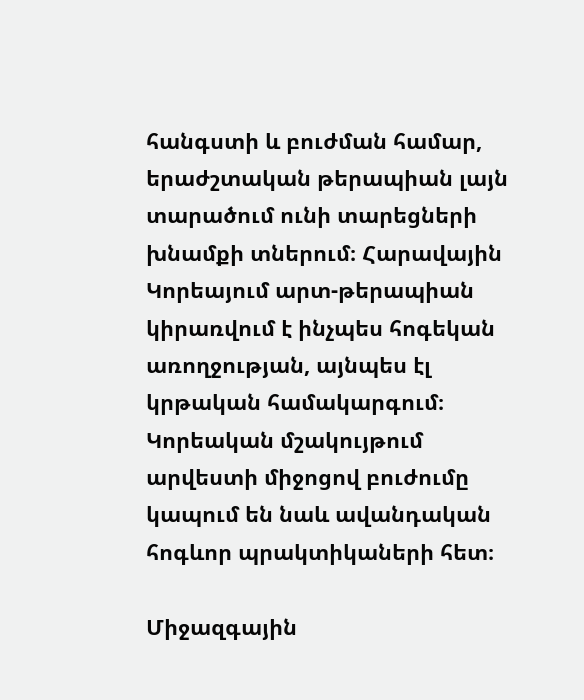հանգստի և բուժման համար, երաժշտական թերապիան լայն տարածում ունի տարեցների խնամքի տներում։ Հարավային Կորեայում արտ-թերապիան կիրառվում է ինչպես հոգեկան առողջության, այնպես էլ կրթական համակարգում։ Կորեական մշակույթում արվեստի միջոցով բուժումը կապում են նաև ավանդական հոգևոր պրակտիկաների հետ։

Միջազգային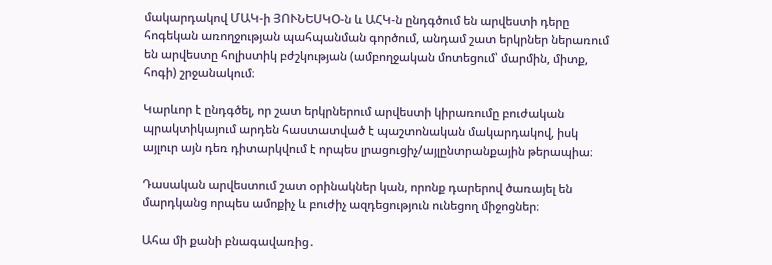մակարդակով ՄԱԿ-ի ՅՈՒՆԵՍԿՕ-ն և ԱՀԿ-ն ընդգծում են արվեստի դերը հոգեկան առողջության պահպանման գործում, անդամ շատ երկրներ ներառում են արվեստը հոլիստիկ բժշկության (ամբողջական մոտեցում՝ մարմին, միտք, հոգի) շրջանակում։

Կարևոր է ընդգծել, որ շատ երկրներում արվեստի կիրառումը բուժական պրակտիկայում արդեն հաստատված է պաշտոնական մակարդակով, իսկ այլուր այն դեռ դիտարկվում է որպես լրացուցիչ/այլընտրանքային թերապիա։

Դասական արվեստում շատ օրինակներ կան, որոնք դարերով ծառայել են մարդկանց որպես ամոքիչ և բուժիչ ազդեցություն ունեցող միջոցներ։

Ահա մի քանի բնագավառից․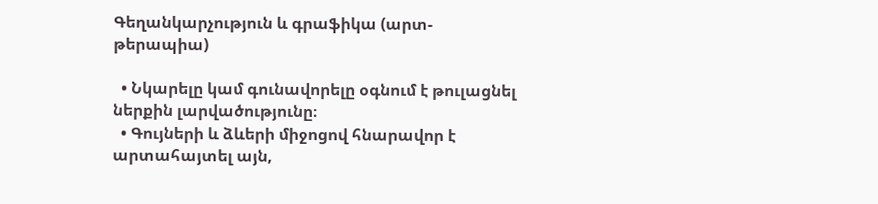Գեղանկարչություն և գրաֆիկա (արտ-թերապիա)

  • Նկարելը կամ գունավորելը օգնում է թուլացնել ներքին լարվածությունը։
  • Գույների և ձևերի միջոցով հնարավոր է արտահայտել այն,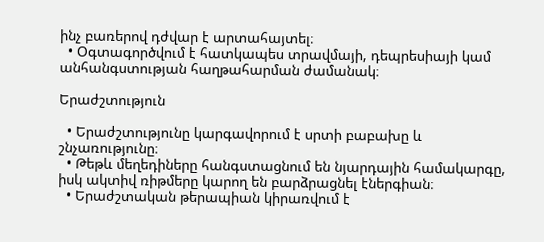ինչ բառերով դժվար է արտահայտել։
  • Օգտագործվում է հատկապես տրավմայի, դեպրեսիայի կամ անհանգստության հաղթահարման ժամանակ։

Երաժշտություն

  • Երաժշտությունը կարգավորում է սրտի բաբախը և շնչառությունը։
  • Թեթև մեղեդիները հանգստացնում են նյարդային համակարգը, իսկ ակտիվ ռիթմերը կարող են բարձրացնել էներգիան։
  • Երաժշտական թերապիան կիրառվում է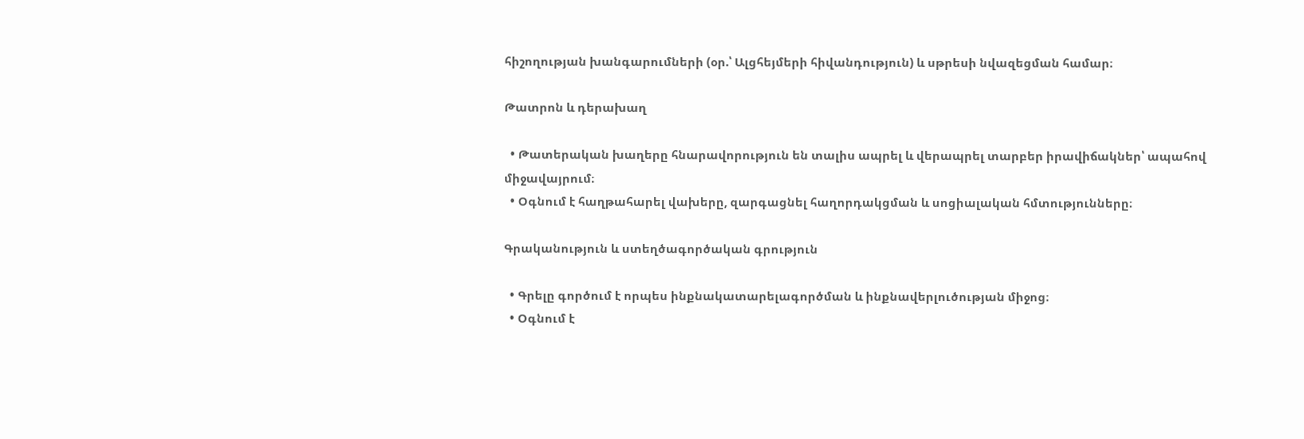հիշողության խանգարումների (օր.՝ Ալցհեյմերի հիվանդություն) և սթրեսի նվազեցման համար։

Թատրոն և դերախաղ

  • Թատերական խաղերը հնարավորություն են տալիս ապրել և վերապրել տարբեր իրավիճակներ՝ ապահով միջավայրում։
  • Օգնում է հաղթահարել վախերը, զարգացնել հաղորդակցման և սոցիալական հմտությունները։

Գրականություն և ստեղծագործական գրություն

  • Գրելը գործում է որպես ինքնակատարելագործման և ինքնավերլուծության միջոց։
  • Օգնում է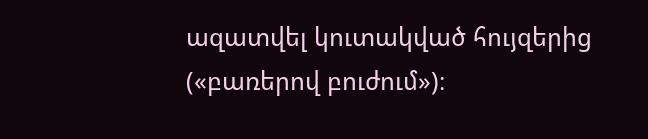ազատվել կուտակված հույզերից («բառերով բուժում»)։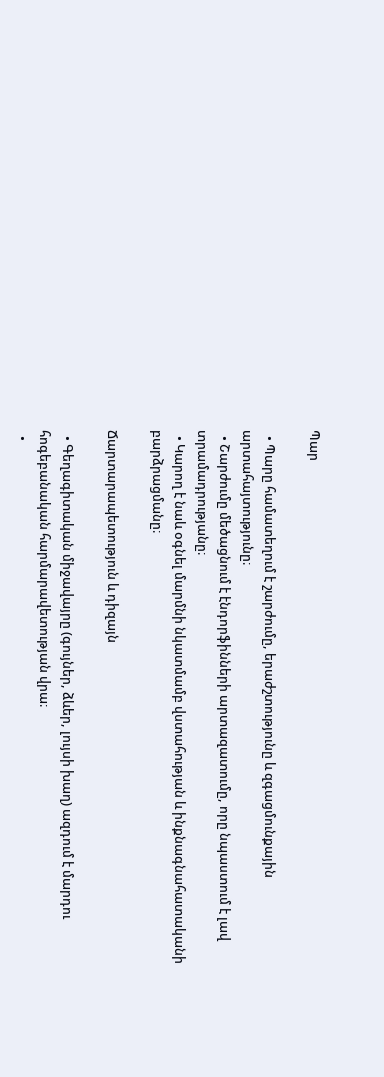Պար

  • Պարը համատեղում է շարժումը, երաժշտությունը և զգացմունքային արտահայտությունը։
  • Շարժումը մեծացնում է էնդորֆինների արտազատումը, որը նպաստում է լավ տրամադրությանը։
  • Կարող է նաև օգնել մարմնի նկատմամբ վստահության և ինքնագնահատականի բարձրացմանը։

Ճարտարապետություն և դիզայն

  • Գեղագիտական միջավայրը (գույներ, ձևեր, լույսի խաղ) ազդում է մարդու հոգեբանական հարմարավետության վրա։
  •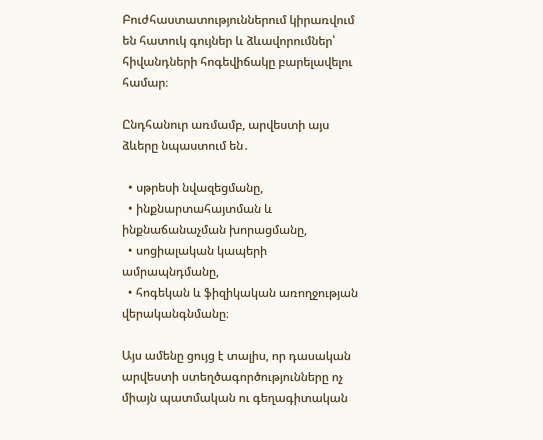Բուժհաստատություններում կիրառվում են հատուկ գույներ և ձևավորումներ՝ հիվանդների հոգեվիճակը բարելավելու համար։

Ընդհանուր առմամբ, արվեստի այս ձևերը նպաստում են․

  • սթրեսի նվազեցմանը,
  • ինքնարտահայտման և ինքնաճանաչման խորացմանը,
  • սոցիալական կապերի ամրապնդմանը,
  • հոգեկան և ֆիզիկական առողջության վերականգնմանը։

Այս ամենը ցույց է տալիս, որ դասական արվեստի ստեղծագործությունները ոչ միայն պատմական ու գեղագիտական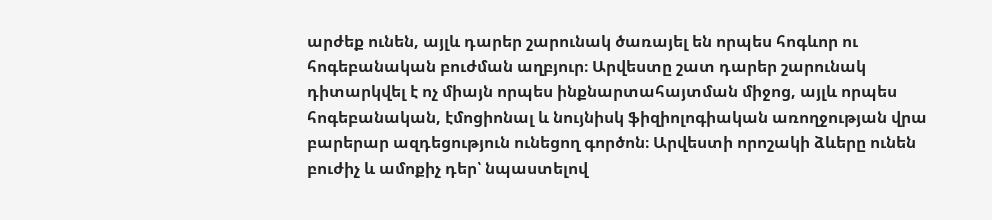արժեք ունեն, այլև դարեր շարունակ ծառայել են որպես հոգևոր ու հոգեբանական բուժման աղբյուր։ Արվեստը շատ դարեր շարունակ դիտարկվել է ոչ միայն որպես ինքնարտահայտման միջոց, այլև որպես հոգեբանական, էմոցիոնալ և նույնիսկ ֆիզիոլոգիական առողջության վրա բարերար ազդեցություն ունեցող գործոն։ Արվեստի որոշակի ձևերը ունեն բուժիչ և ամոքիչ դեր՝ նպաստելով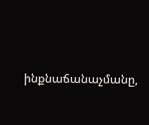ինքնաճանաչմանը,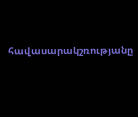հավասարակշռությանը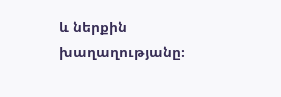և ներքին խաղաղությանը։